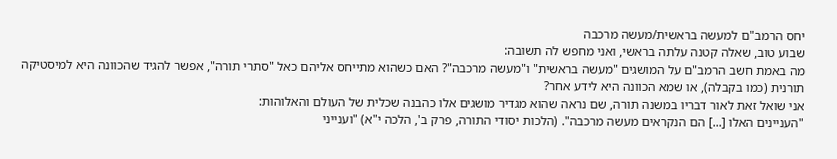יחס הרמב"ם למעשה בראשית/מעשה מרכבה
שבוע טוב, שאלה קטנה עלתה בראשי, ואני מחפש לה תשובה:
מה באמת חשב הרמב"ם על המושגים "מעשה בראשית" ו"מעשה מרכבה"? האם כשהוא מתייחס אליהם כאל "סתרי תורה", אפשר להגיד שהכוונה היא למיסטיקה תורנית (כמו בקבלה), או שמא הכוונה היא לידע אחר?
אני שואל זאת לאור דבריו במשנה תורה, שם נראה שהוא מגדיר מושגים אלו כהבנה שכלית של העולם והאלוהות:
"העניינים האלו [...] הם הנקראים מעשה מרכבה". (הלכות יסודי התורה, פרק ב', הלכה י"א) "וענייני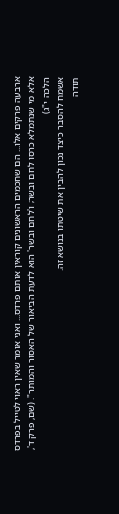ארבעה פרקים אלו... הם שחכמים הראשונים קוראין אותם פרדס... ואני אומר שאין ראוי לטייל בפרדס אלא מי שנתמלא כרסו לחם ובשר; ו'לחם ובשר' הוא לדעת הביאור של האסור והמותר". (שם, פרק ד', הלכה י"ג)
אשמח להסבר כיצד נכון להבין את שיטתו בנושא זה.
תודה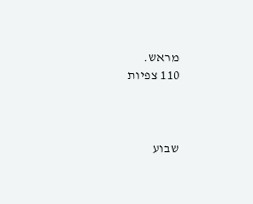מראש.
110 צפיות



שבוע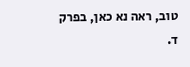טוב, ראה נא כאן, בפרק ד.